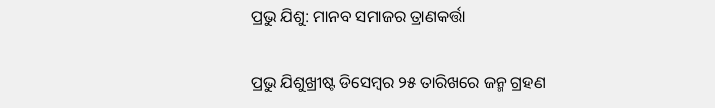ପ୍ରଭୁ ଯିଶୁ: ମାନବ ସମାଜର ତ୍ରାଣକର୍ତ୍ତା

ପ୍ରଭୁ ଯିଶୁଖ୍ରୀଷ୍ଟ ଡିସେମ୍ବର ୨୫ ତାରିଖରେ ଜନ୍ମ ଗ୍ରହଣ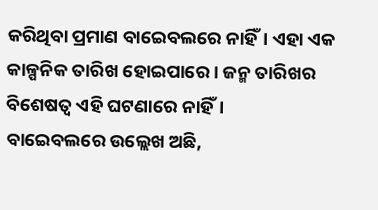କରିଥିବା ପ୍ରମାଣ ବାଇ‌େ‌ବଲରେ ନାହିଁ। ଏହା ଏକ କାଳ୍ପନିକ ତାରିଖ ହୋଇପାରେ। ଜନ୍ମ ତାରିଖର ବିଶେଷତ୍ବ ଏହି ଘଟଣାରେ ନାହିଁ।
ବାଇ‌େ‌ବଲରେ ଉଲ୍ଲେଖ ଅଛି,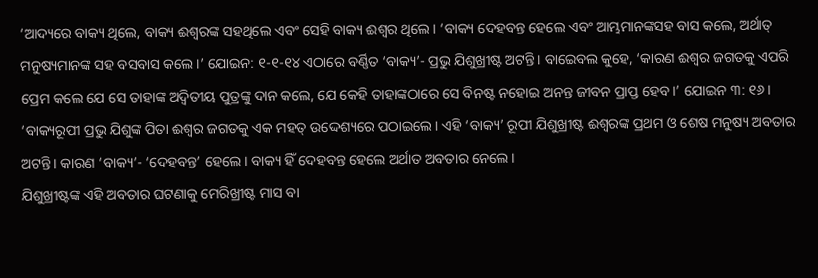‘ଆଦ୍ୟରେ ବାକ୍ୟ ଥିଲେ, ବାକ୍ୟ ଈଶ୍ବରଙ୍କ ସହଥିଲେ ଏବଂ ସେହି ବାକ୍ୟ ଈଶ୍ବର ଥିଲେ। ‘ବାକ୍ୟ ଦେହବନ୍ତ ହେଲେ ଏବଂ ଆମ୍ଭମାନଙ୍କସହ ବାସ କଲେ, ଅର୍ଥାତ୍‌ ମନୁଷ୍ୟମାନଙ୍କ ସହ ବସବାସ କଲେ।’ ଯୋଇନ: ୧-୧-୧୪ ଏଠାରେ ବର୍ଣ୍ଣିତ ‘ବାକ୍ୟ’- ପ୍ରଭୁ ଯିଶୁଖ୍ରୀଷ୍ଟ ଅଟନ୍ତି। ବାଇ‌େ‌ବଲ କୁହେ, ‘କାରଣ ଈଶ୍ବର ଜଗତକୁ ଏପରି ପ୍ରେମ କଲେ ଯେ ସେ ତାହାଙ୍କ ଅଦ୍ବିତୀୟ ପୁତ୍ରଙ୍କୁ ଦାନ କଲେ, ଯେ କେହି ତାହାଙ୍କଠାରେ ସେ ବିନଷ୍ଟ ନହୋଇ ଅନନ୍ତ ଜୀବନ ପ୍ରାପ୍ତ ହେବ।’ ଯୋଇନ ୩: ୧୬।
‘ବାକ୍ୟରୂପୀ ପ୍ରଭୁ ଯିଶୁଙ୍କ ପିତା ଈଶ୍ବର ଜଗତକୁ ଏକ ମହତ୍‌ ଉଦ୍ଦେଶ୍ୟରେ ପଠାଇଲେ। ଏହି ‘ବାକ୍ୟ’ ରୂପୀ ଯିଶୁଖ୍ରୀଷ୍ଟ ଈଶ୍ବରଙ୍କ ପ୍ରଥମ ଓ ଶେଷ ମନୁଷ୍ୟ ଅବତାର ଅଟନ୍ତି। କାରଣ ‘ବାକ୍ୟ’- ‘ଦେହବନ୍ତ’ ହେଲେ। ବାକ୍ୟ ହିଁ ଦେହବନ୍ତ ହେଲେ ଅର୍ଥାତ ଅବତାର ନେଲେ।
ଯିଶୁଖ୍ରୀଷ୍ଟଙ୍କ ଏହି ଅବତାର ଘଟଣାକୁ ମେରିଖ୍ରୀଷ୍ଟ ମାସ ବା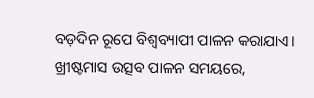ବଡ଼ଦିନ ରୂପେ ବିଶ୍ବବ୍ୟାପୀ ପାଳନ କରାଯାଏ।
ଖ୍ରୀଷ୍ଟମାସ ଉତ୍ସବ ପାଳନ ସମୟରେ,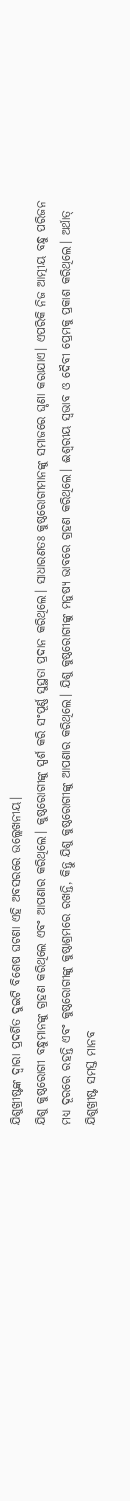ଯିଶୁଖ୍ରୀଷ୍ଟଙ୍କ ଦ୍ବାରା ପ୍ରଦର୍ଶିତ ଦୁଇଟି ବିଶେଷ ଘଟଣା ଏହି ଅବସରରେ ଉଲ୍ଲେଖନୀୟ।
ଯିଶୁ କୁଷ୍ଠରୋଗୀ ବନ୍ଧୁମାନଙ୍କୁ ଗ୍ରହଣ କରିଥିଲେ ଏବଂ ଆପଣାର କରିଥିଲେ। କୁଷ୍ଠରୋଗୀଙ୍କୁ ସ୍ପର୍ଶ କରି ସଂପୂର୍ଣ୍ଣ ସୁସ୍ଥତା ପ୍ରଦାନ କରିଥିଲେ। ସାଧାରଣତଃ କୁଷ୍ଠରୋଗୀମାନଙ୍କୁ ସମାଜରେ ଘୃଣା କରାଯାଏ। ଏପରିକି ନିଜ ଆତ୍ମୀୟ ବନ୍ଧୁ ପରିଜନ ମଧ୍ୟ ଦୂରରେ ରହନ୍ତି ଏବଂ କୁଷ୍ଠରୋଗୀଙ୍କୁ କୁଷ୍ଠାଶ୍ରମରେ ରଖନ୍ତି, କିନ୍ତୁ ଯିଶୁ କୁଷ୍ଠରୋଗୀଙ୍କୁ ଆପଣାର କରିଥିଲେ। ଯିଶୁ କୁଷ୍ଠରୋଗୀଙ୍କୁ ମନୁଷ୍ୟ ଭାବରେ ଗ୍ରହଣ କରିଥିଲେ। ଈଶ୍ବରୀୟ ସ୍ବଭାବ ଓ ଦୈବୀ ପ୍ରେମକୁ ପ୍ରକାଶ କରିଥିଲେ। ଅର୍ଥାତ୍‌ ଯିଶୁଖ୍ରୀଷ୍ଟ ସମସ୍ତ ମାନବ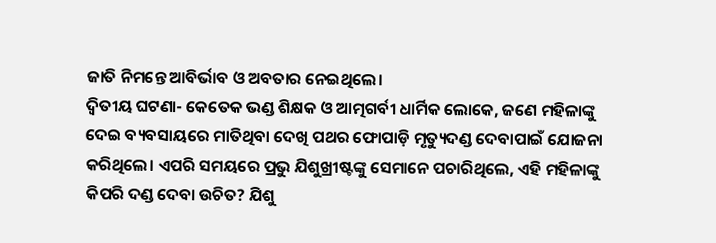ଜାତି ନିମନ୍ତେ ଆବିର୍ଭାବ ଓ ଅବତାର ନେଇଥିଲେ।
ଦ୍ବିତୀୟ ଘଟଣା- କେତେକ ଭଣ୍ଡ ଶିକ୍ଷକ ଓ ଆତ୍ମଗର୍ବୀ ଧାର୍ମିକ ଲୋକେ, ଜଣେ ମହିଳାଙ୍କୁ ଦେଇ ବ୍ୟବସାୟରେ ମାତିଥିବା ଦେଖି ପଥର ଫୋପାଡ଼ି ମୃତ୍ୟୁଦଣ୍ଡ ଦେବାପାଇଁ ଯୋଜନା କରିଥିଲେ। ଏପରି ସମୟରେ ପ୍ରଭୁ ଯିଶୁଖ୍ରୀଷ୍ଟଙ୍କୁ ସେମାନେ ପଚାରିଥିଲେ, ଏହି ମହିଳାଙ୍କୁ କିପରି ଦଣ୍ଡ ଦେବା ଉଚିତ? ଯିଶୁ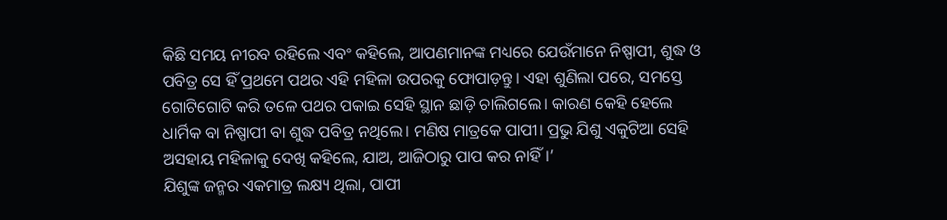କିଛି ସମୟ ନୀରବ ରହିଲେ ଏବଂ କହିଲେ, ଆପଣମାନଙ୍କ ମଧ୍ୟରେ ଯେଉଁମାନେ ନିଷ୍ପାପୀ, ଶୁଦ୍ଧ ଓ ପବିତ୍ର ସେ ହିଁ ପ୍ରଥମେ ପଥର ଏହି ମହିଳା ଉପରକୁ ଫୋପାଡ଼ନ୍ତୁ। ଏହା ଶୁଣିଲା ପରେ, ସମସ୍ତେ ଗୋଟିଗୋଟି କରି ତଳେ ପଥର ପକାଇ ସେହି ସ୍ଥାନ ଛାଡ଼ି ଚାଲିଗଲେ। କାରଣ କେହି ହେଲେ ଧାର୍ମିକ ବା ନିଷ୍ପାପୀ ବା ଶୁଦ୍ଧ ପବିତ୍ର ନଥିଲେ। ମଣିଷ ମାତ୍ରକେ ପାପୀ। ପ୍ରଭୁ ଯିଶୁ ଏକୁଟିଆ ସେହି ଅସହାୟ ମହିଳାକୁ ଦେଖି କହିଲେ, ଯାଅ, ଆଜିଠାରୁ ପାପ କର ନାହିଁ।’
ଯିଶୁଙ୍କ ଜନ୍ମର ଏକମାତ୍ର ଲକ୍ଷ୍ୟ ଥିଲା, ପାପୀ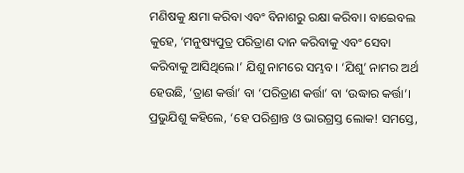ମଣିଷକୁ କ୍ଷମା କରିବା ଏବଂ ବିନାଶରୁ ରକ୍ଷା କରିବା। ବାଇ‌େ‌ବଲ କୁହେ, ‘ମନୁଷ୍ୟପୁତ୍ର ପରିତ୍ରାଣ ଦାନ କରିବାକୁ ଏବଂ ସେବା କରିବାକୁ ଆସିଥିଲେ।’ ଯିଶୁ ନାମରେ ସମ୍ଭବ। ‘ଯିଶୁ’ ନାମର ଅର୍ଥ ହେଉଛି, ‘ତ୍ରାଣ କର୍ତ୍ତା’ ବା ‘ପରିତ୍ରାଣ କର୍ତ୍ତା’ ବା ‘ଉଦ୍ଧାର କର୍ତ୍ତା’। ପ୍ରଭୁଯିଶୁ କହିଲେ, ‘ହେ ପରିଶ୍ରାନ୍ତ ଓ ଭାରଗ୍ରସ୍ତ ଲୋକ! ସମସ୍ତେ,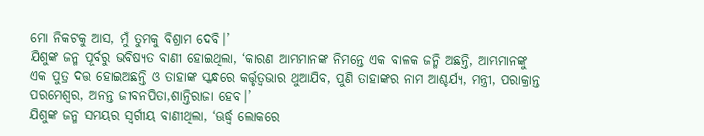ମୋ ନିକଟକୁ ଆସ, ମୁଁ ତୁମକୁ ବିଶ୍ରାମ ଦେବି।’
ଯିଶୁଙ୍କ ଜନ୍ମ ପୂର୍ବରୁ ଭବିଷ୍ୟତ ବାଣୀ ହୋଇଥିଲା, ‘କାରଣ ଆମ୍ଭମାନଙ୍କ ନିମନ୍ତେ ଏକ ବାଳକ ଜନ୍ମି ଅଛନ୍ତି, ଆମ୍ଭମାନଙ୍କୁ ଏକ ପୁତ୍ର ଦତ୍ତ ହୋଇଅଛନ୍ତି ଓ ତାହାଙ୍କ ସ୍କନ୍ଧରେ କର୍ତ୍ତୃତ୍ବଭାର ଥୁଆଯିବ, ପୁଣି ତାହାଙ୍କର ନାମ ଆଶ୍ଚର୍ଯ୍ୟ, ମନ୍ତ୍ରୀ, ପରାକ୍ରାନ୍ତ ପରମେଶ୍ବର, ଅନନ୍ତ ଜୀବନପିତା,ଶାନ୍ତିରାଜା ହେବ।’
ଯିଶୁଙ୍କ ଜନ୍ମ ସମୟର ସ୍ବର୍ଗୀୟ ବାଣୀଥିଲା, ‘ଊର୍ଦ୍ଧ୍ବ ଲୋକରେ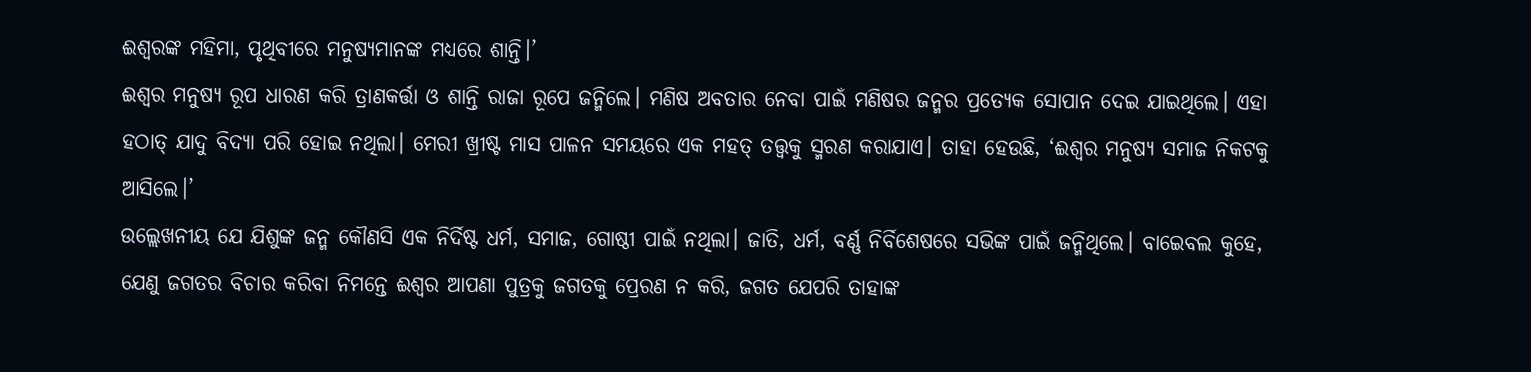ଈଶ୍ବରଙ୍କ ମହିମା, ପୃଥିବୀରେ ମନୁଷ୍ୟମାନଙ୍କ ମଧ୍ୟରେ ଶାନ୍ତି।’
ଈଶ୍ବର ମନୁଷ୍ୟ ରୂପ ଧାରଣ କରି ତ୍ରାଣକର୍ତ୍ତା ଓ ଶାନ୍ତି ରାଜା ରୂପେ ଜନ୍ମିଲେ। ମଣିଷ ଅବତାର ନେବା ପାଇଁ ମଣିଷର ଜନ୍ମର ପ୍ରତ୍ୟେକ ସୋପାନ ଦେଇ ଯାଇଥିଲେ। ଏହା ହଠାତ୍‌ ଯାଦୁ ବିଦ୍ୟା ପରି ହୋଇ ନଥିଲା। ମେରୀ ଖ୍ରୀଷ୍ଟ ମାସ ପାଳନ ସମୟରେ ଏକ ମହତ୍‌ ତତ୍ତ୍ବକୁ ସ୍ମରଣ କରାଯାଏ। ତାହା ହେଉଛି, ‘ଈଶ୍ବର ମନୁଷ୍ୟ ସମାଜ ନିକଟକୁ ଆସିଲେ।’
ଉଲ୍ଲେଖନୀୟ ଯେ ଯିଶୁଙ୍କ ଜନ୍ମ କୌଣସି ଏକ ନିର୍ଦିଷ୍ଟ ଧର୍ମ, ସମାଜ, ଗୋଷ୍ଠୀ ପାଇଁ ନଥିଲା। ଜାତି, ଧର୍ମ, ବର୍ଣ୍ଣ ନିର୍ବିଶେଷରେ ସଭିଙ୍କ ପାଇଁ ଜନ୍ମିଥିଲେ। ବାଇ‌େ‌ବଲ କୁହେ, ଯେଣୁ ଜଗତର ବିଚାର କରିବା ନିମନ୍ତେ ଈଶ୍ବର ଆପଣା ପୁତ୍ରକୁ ଜଗତକୁ ପ୍ରେରଣ ନ କରି, ଜଗତ ଯେପରି ତାହାଙ୍କ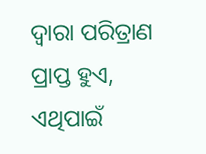ଦ୍ବାରା ପରିତ୍ରାଣ ପ୍ରାପ୍ତ ହୁଏ, ଏଥିପାଇଁ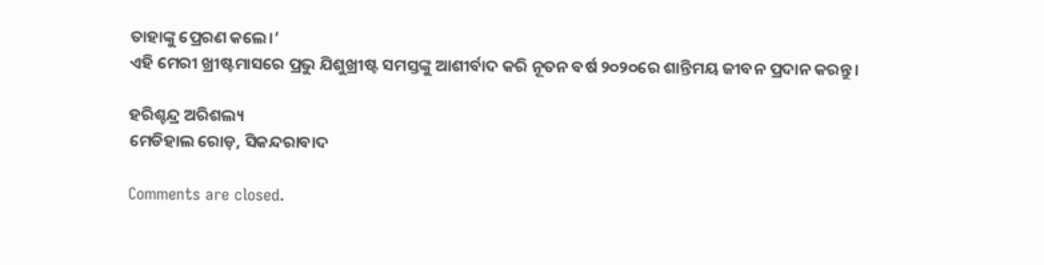ତାହାଙ୍କୁ ପ୍ରେରଣ କଲେ।’
ଏହି ମେରୀ ଖ୍ରୀଷ୍ଟମାସରେ ପ୍ରଭୁ ଯିଶୁଖ୍ରୀଷ୍ଟ ସମସ୍ତଙ୍କୁ ଆଶୀର୍ବାଦ କରି ନୂତନ ବର୍ଷ ୨୦୨୦ରେ ଶାନ୍ତିମୟ ଜୀବନ ପ୍ରଦାନ କରନ୍ତୁ।

ହରିଶ୍ଚନ୍ଦ୍ର ଅରିଶଲ୍ୟ
ମେଡିହାଲ ରୋଡ଼, ସିକନ୍ଦରାବାଦ

Comments are closed.